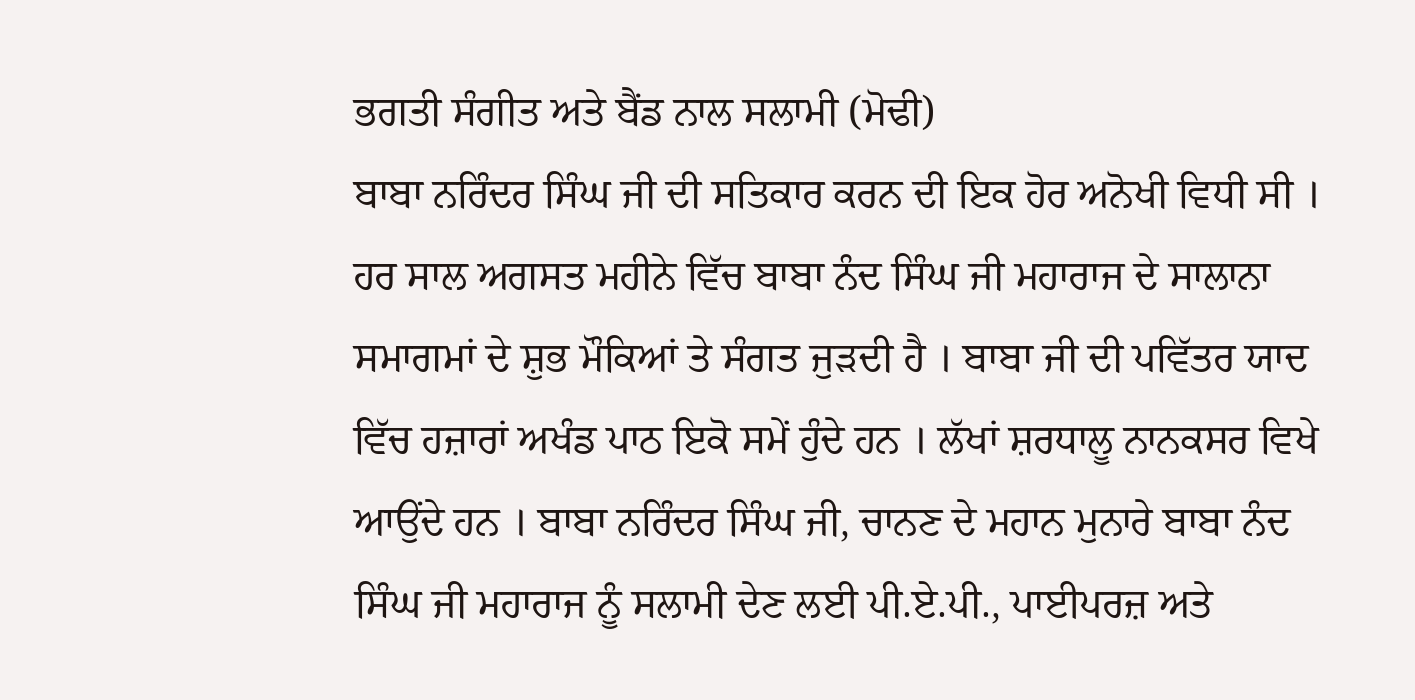ਭਗਤੀ ਸੰਗੀਤ ਅਤੇ ਬੈਂਡ ਨਾਲ ਸਲਾਮੀ (ਮੋਢੀ)
ਬਾਬਾ ਨਰਿੰਦਰ ਸਿੰਘ ਜੀ ਦੀ ਸਤਿਕਾਰ ਕਰਨ ਦੀ ਇਕ ਹੋਰ ਅਨੋਖੀ ਵਿਧੀ ਸੀ । ਹਰ ਸਾਲ ਅਗਸਤ ਮਹੀਨੇ ਵਿੱਚ ਬਾਬਾ ਨੰਦ ਸਿੰਘ ਜੀ ਮਹਾਰਾਜ ਦੇ ਸਾਲਾਨਾ ਸਮਾਗਮਾਂ ਦੇ ਸ਼ੁਭ ਮੌਕਿਆਂ ਤੇ ਸੰਗਤ ਜੁੜਦੀ ਹੈ । ਬਾਬਾ ਜੀ ਦੀ ਪਵਿੱਤਰ ਯਾਦ ਵਿੱਚ ਹਜ਼ਾਰਾਂ ਅਖੰਡ ਪਾਠ ਇਕੋ ਸਮੇਂ ਹੁੰਦੇ ਹਨ । ਲੱਖਾਂ ਸ਼ਰਧਾਲੂ ਨਾਨਕਸਰ ਵਿਖੇ ਆਉਂਦੇ ਹਨ । ਬਾਬਾ ਨਰਿੰਦਰ ਸਿੰਘ ਜੀ, ਚਾਨਣ ਦੇ ਮਹਾਨ ਮੁਨਾਰੇ ਬਾਬਾ ਨੰਦ ਸਿੰਘ ਜੀ ਮਹਾਰਾਜ ਨੂੰ ਸਲਾਮੀ ਦੇਣ ਲਈ ਪੀ.ਏ.ਪੀ., ਪਾਈਪਰਜ਼ ਅਤੇ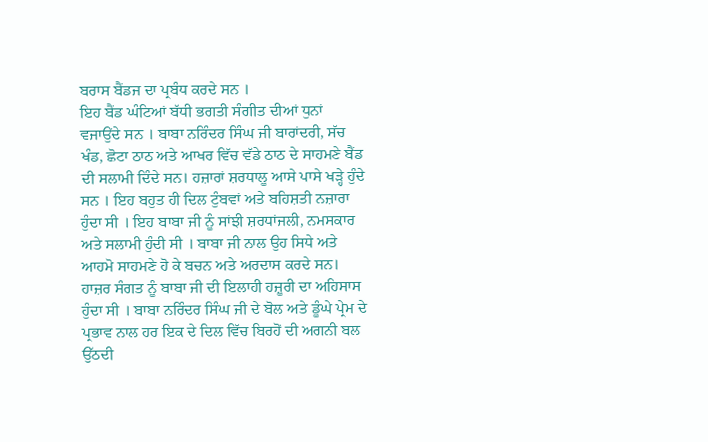ਬਰਾਸ ਬੈਂਡਜ ਦਾ ਪ੍ਰਬੰਧ ਕਰਦੇ ਸਨ ।
ਇਹ ਬੈਂਡ ਘੰਟਿਆਂ ਬੱਧੀ ਭਗਤੀ ਸੰਗੀਤ ਦੀਆਂ ਧੁਨਾਂ ਵਜਾਉਂਦੇ ਸਨ । ਬਾਬਾ ਨਰਿੰਦਰ ਸਿੰਘ ਜੀ ਬਾਰਾਂਦਰੀ, ਸੱਚ ਖੰਡ, ਛੋਟਾ ਠਾਠ ਅਤੇ ਆਖਰ ਵਿੱਚ ਵੱਡੇ ਠਾਠ ਦੇ ਸਾਹਮਣੇ ਬੈਂਡ ਦੀ ਸਲਾਮੀ ਦਿੰਦੇ ਸਨ। ਹਜ਼ਾਰਾਂ ਸ਼ਰਧਾਲੂ ਆਸੇ ਪਾਸੇ ਖੜ੍ਹੇ ਹੁੰਦੇ ਸਨ । ਇਹ ਬਹੁਤ ਹੀ ਦਿਲ ਟੁੰਬਵਾਂ ਅਤੇ ਬਹਿਸ਼ਤੀ ਨਜ਼ਾਰਾ ਹੁੰਦਾ ਸੀ । ਇਹ ਬਾਬਾ ਜੀ ਨੂੰ ਸਾਂਝੀ ਸ਼ਰਧਾਂਜਲੀ, ਨਮਸਕਾਰ ਅਤੇ ਸਲਾਮੀ ਹੁੰਦੀ ਸੀ । ਬਾਬਾ ਜੀ ਨਾਲ ਉਹ ਸਿਧੇ ਅਤੇ ਆਹਮੋ ਸਾਹਮਣੇ ਹੋ ਕੇ ਬਚਨ ਅਤੇ ਅਰਦਾਸ ਕਰਦੇ ਸਨ। ਹਾਜ਼ਰ ਸੰਗਤ ਨੂੰ ਬਾਬਾ ਜੀ ਦੀ ਇਲਾਹੀ ਹਜ਼ੂਰੀ ਦਾ ਅਹਿਸਾਸ ਹੁੰਦਾ ਸੀ । ਬਾਬਾ ਨਰਿੰਦਰ ਸਿੰਘ ਜੀ ਦੇ ਬੋਲ ਅਤੇ ਡੂੰਘੇ ਪ੍ਰੇਮ ਦੇ ਪ੍ਰਭਾਵ ਨਾਲ ਹਰ ਇਕ ਦੇ ਦਿਲ ਵਿੱਚ ਬਿਰਹੋਂ ਦੀ ਅਗਨੀ ਬਲ ਉੱਠਦੀ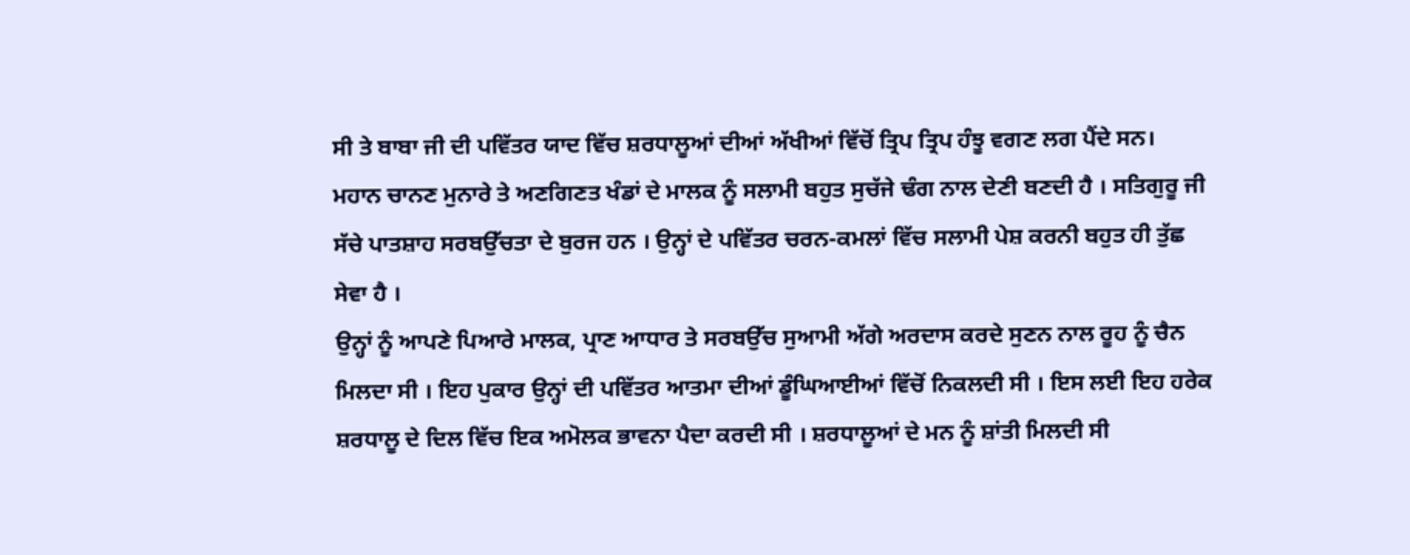ਸੀ ਤੇ ਬਾਬਾ ਜੀ ਦੀ ਪਵਿੱਤਰ ਯਾਦ ਵਿੱਚ ਸ਼ਰਧਾਲੂਆਂ ਦੀਆਂ ਅੱਖੀਆਂ ਵਿੱਚੋਂ ਤ੍ਰਿਪ ਤ੍ਰਿਪ ਹੰਝੂ ਵਗਣ ਲਗ ਪੈਂਦੇ ਸਨ।
ਮਹਾਨ ਚਾਨਣ ਮੁਨਾਰੇ ਤੇ ਅਣਗਿਣਤ ਖੰਡਾਂ ਦੇ ਮਾਲਕ ਨੂੰ ਸਲਾਮੀ ਬਹੁਤ ਸੁਚੱਜੇ ਢੰਗ ਨਾਲ ਦੇਣੀ ਬਣਦੀ ਹੈ । ਸਤਿਗੁਰੂ ਜੀ ਸੱਚੇ ਪਾਤਸ਼ਾਹ ਸਰਬਉੱਚਤਾ ਦੇ ਬੁਰਜ ਹਨ । ਉਨ੍ਹਾਂ ਦੇ ਪਵਿੱਤਰ ਚਰਨ-ਕਮਲਾਂ ਵਿੱਚ ਸਲਾਮੀ ਪੇਸ਼ ਕਰਨੀ ਬਹੁਤ ਹੀ ਤੁੱਛ ਸੇਵਾ ਹੈ ।
ਉਨ੍ਹਾਂ ਨੂੰ ਆਪਣੇ ਪਿਆਰੇ ਮਾਲਕ, ਪ੍ਰਾਣ ਆਧਾਰ ਤੇ ਸਰਬਉੱਚ ਸੁਆਮੀ ਅੱਗੇ ਅਰਦਾਸ ਕਰਦੇ ਸੁਣਨ ਨਾਲ ਰੂਹ ਨੂੰ ਚੈਨ ਮਿਲਦਾ ਸੀ । ਇਹ ਪੁਕਾਰ ਉਨ੍ਹਾਂ ਦੀ ਪਵਿੱਤਰ ਆਤਮਾ ਦੀਆਂ ਡੂੰਘਿਆਈਆਂ ਵਿੱਚੋਂ ਨਿਕਲਦੀ ਸੀ । ਇਸ ਲਈ ਇਹ ਹਰੇਕ ਸ਼ਰਧਾਲੂ ਦੇ ਦਿਲ ਵਿੱਚ ਇਕ ਅਮੋਲਕ ਭਾਵਨਾ ਪੈਦਾ ਕਰਦੀ ਸੀ । ਸ਼ਰਧਾਲੂਆਂ ਦੇ ਮਨ ਨੂੰ ਸ਼ਾਂਤੀ ਮਿਲਦੀ ਸੀ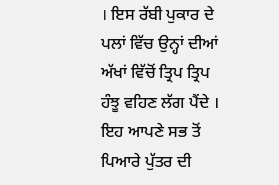। ਇਸ ਰੱਬੀ ਪੁਕਾਰ ਦੇ ਪਲਾਂ ਵਿੱਚ ਉਨ੍ਹਾਂ ਦੀਆਂ ਅੱਖਾਂ ਵਿੱਚੋਂ ਤ੍ਰਿਪ ਤ੍ਰਿਪ ਹੰਝੂ ਵਹਿਣ ਲੱਗ ਪੈਂਦੇ । ਇਹ ਆਪਣੇ ਸਭ ਤੋਂ ਪਿਆਰੇ ਪੁੱਤਰ ਦੀ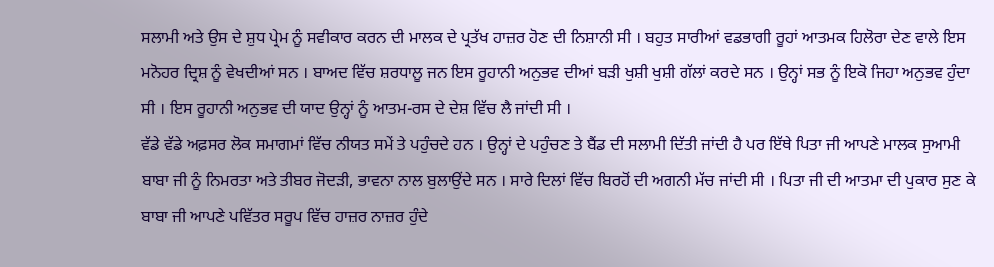ਸਲਾਮੀ ਅਤੇ ਉਸ ਦੇ ਸ਼ੁਧ ਪ੍ਰੇਮ ਨੂੰ ਸਵੀਕਾਰ ਕਰਨ ਦੀ ਮਾਲਕ ਦੇ ਪ੍ਰਤੱਖ ਹਾਜ਼ਰ ਹੋਣ ਦੀ ਨਿਸ਼ਾਨੀ ਸੀ । ਬਹੁਤ ਸਾਰੀਆਂ ਵਡਭਾਗੀ ਰੂਹਾਂ ਆਤਮਕ ਹਿਲੋਰਾ ਦੇਣ ਵਾਲੇ ਇਸ ਮਨੋਹਰ ਦ੍ਰਿਸ਼ ਨੂੰ ਵੇਖਦੀਆਂ ਸਨ । ਬਾਅਦ ਵਿੱਚ ਸ਼ਰਧਾਲੂ ਜਨ ਇਸ ਰੂਹਾਨੀ ਅਨੁਭਵ ਦੀਆਂ ਬੜੀ ਖੁਸ਼ੀ ਖੁਸ਼ੀ ਗੱਲਾਂ ਕਰਦੇ ਸਨ । ਉਨ੍ਹਾਂ ਸਭ ਨੂੰ ਇਕੋ ਜਿਹਾ ਅਨੁਭਵ ਹੁੰਦਾ ਸੀ । ਇਸ ਰੂਹਾਨੀ ਅਨੁਭਵ ਦੀ ਯਾਦ ਉਨ੍ਹਾਂ ਨੂੰ ਆਤਮ-ਰਸ ਦੇ ਦੇਸ਼ ਵਿੱਚ ਲੈ ਜਾਂਦੀ ਸੀ ।
ਵੱਡੇ ਵੱਡੇ ਅਫ਼ਸਰ ਲੋਕ ਸਮਾਗਮਾਂ ਵਿੱਚ ਨੀਯਤ ਸਮੇਂ ਤੇ ਪਹੁੰਚਦੇ ਹਨ । ਉਨ੍ਹਾਂ ਦੇ ਪਹੁੰਚਣ ਤੇ ਬੈਂਡ ਦੀ ਸਲਾਮੀ ਦਿੱਤੀ ਜਾਂਦੀ ਹੈ ਪਰ ਇੱਥੇ ਪਿਤਾ ਜੀ ਆਪਣੇ ਮਾਲਕ ਸੁਆਮੀ ਬਾਬਾ ਜੀ ਨੂੰ ਨਿਮਰਤਾ ਅਤੇ ਤੀਬਰ ਜੋਦੜੀ, ਭਾਵਨਾ ਨਾਲ ਬੁਲਾਉਂਦੇ ਸਨ । ਸਾਰੇ ਦਿਲਾਂ ਵਿੱਚ ਬਿਰਹੋਂ ਦੀ ਅਗਨੀ ਮੱਚ ਜਾਂਦੀ ਸੀ । ਪਿਤਾ ਜੀ ਦੀ ਆਤਮਾ ਦੀ ਪੁਕਾਰ ਸੁਣ ਕੇ ਬਾਬਾ ਜੀ ਆਪਣੇ ਪਵਿੱਤਰ ਸਰੂਪ ਵਿੱਚ ਹਾਜ਼ਰ ਨਾਜ਼ਰ ਹੁੰਦੇ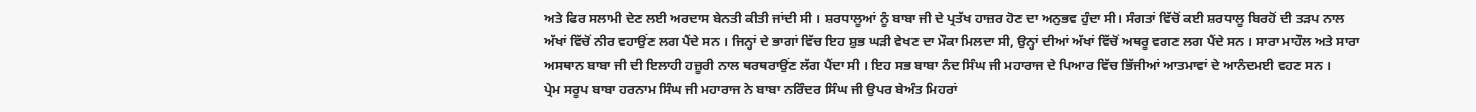ਅਤੇ ਫਿਰ ਸਲਾਮੀ ਦੇਣ ਲਈ ਅਰਦਾਸ ਬੇਨਤੀ ਕੀਤੀ ਜਾਂਦੀ ਸੀ । ਸ਼ਰਧਾਲੂਆਂ ਨੂੰ ਬਾਬਾ ਜੀ ਦੇ ਪ੍ਰਤੱਖ ਹਾਜ਼ਰ ਹੋਣ ਦਾ ਅਨੁਭਵ ਹੁੰਦਾ ਸੀ। ਸੰਗਤਾਂ ਵਿੱਚੋਂ ਕਈ ਸ਼ਰਧਾਲੂ ਬਿਰਹੋਂ ਦੀ ਤੜਪ ਨਾਲ ਅੱਖਾਂ ਵਿੱਚੋਂ ਨੀਰ ਵਹਾਉਂਣ ਲਗ ਪੈਂਦੇ ਸਨ । ਜਿਨ੍ਹਾਂ ਦੇ ਭਾਗਾਂ ਵਿੱਚ ਇਹ ਸ਼ੁਭ ਘੜੀ ਵੇਖਣ ਦਾ ਮੌਕਾ ਮਿਲਦਾ ਸੀ, ਉਨ੍ਹਾਂ ਦੀਆਂ ਅੱਖਾਂ ਵਿੱਚੋਂ ਅਥਰੂ ਵਗਣ ਲਗ ਪੈਂਦੇ ਸਨ । ਸਾਰਾ ਮਾਹੌਲ ਅਤੇ ਸਾਰਾ ਅਸਥਾਨ ਬਾਬਾ ਜੀ ਦੀ ਇਲਾਹੀ ਹਜ਼ੂਰੀ ਨਾਲ ਥਰਥਰਾਉਂਣ ਲੱਗ ਪੈਂਦਾ ਸੀ । ਇਹ ਸਭ ਬਾਬਾ ਨੰਦ ਸਿੰਘ ਜੀ ਮਹਾਰਾਜ ਦੇ ਪਿਆਰ ਵਿੱਚ ਭਿੱਜੀਆਂ ਆਤਮਾਵਾਂ ਦੇ ਆਨੰਦਮਈ ਵਹਣ ਸਨ ।
ਪ੍ਰੇਮ ਸਰੂਪ ਬਾਬਾ ਹਰਨਾਮ ਸਿੰਘ ਜੀ ਮਹਾਰਾਜ ਨੇ ਬਾਬਾ ਨਰਿੰਦਰ ਸਿੰਘ ਜੀ ਉਪਰ ਬੇਅੰਤ ਮਿਹਰਾਂ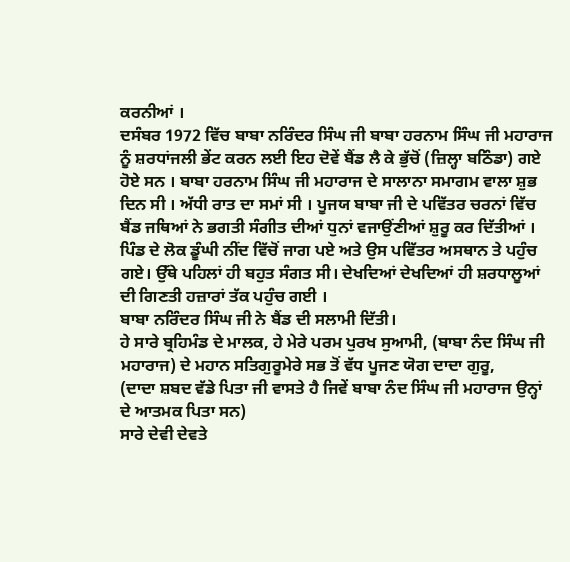ਕਰਨੀਆਂ ।
ਦਸੰਬਰ 1972 ਵਿੱਚ ਬਾਬਾ ਨਰਿੰਦਰ ਸਿੰਘ ਜੀ ਬਾਬਾ ਹਰਨਾਮ ਸਿੰਘ ਜੀ ਮਹਾਰਾਜ ਨੂੰ ਸ਼ਰਧਾਂਜਲੀ ਭੇਂਟ ਕਰਨ ਲਈ ਇਹ ਦੋਵੇਂ ਬੈਂਡ ਲੈ ਕੇ ਭੁੱਚੋਂ (ਜ਼ਿਲ੍ਹਾ ਬਠਿੰਡਾ) ਗਏ ਹੋਏ ਸਨ । ਬਾਬਾ ਹਰਨਾਮ ਸਿੰਘ ਜੀ ਮਹਾਰਾਜ ਦੇ ਸਾਲਾਨਾ ਸਮਾਗਮ ਵਾਲਾ ਸ਼ੁਭ ਦਿਨ ਸੀ । ਅੱਧੀ ਰਾਤ ਦਾ ਸਮਾਂ ਸੀ । ਪੂਜਯ ਬਾਬਾ ਜੀ ਦੇ ਪਵਿੱਤਰ ਚਰਨਾਂ ਵਿੱਚ ਬੈਂਡ ਜਥਿਆਂ ਨੇ ਭਗਤੀ ਸੰਗੀਤ ਦੀਆਂ ਧੁਨਾਂ ਵਜਾਉਂਣੀਆਂ ਸ਼ੁਰੂ ਕਰ ਦਿੱਤੀਆਂ । ਪਿੰਡ ਦੇ ਲੋਕ ਡੂੰਘੀ ਨੀਂਦ ਵਿੱਚੋਂ ਜਾਗ ਪਏ ਅਤੇ ਉਸ ਪਵਿੱਤਰ ਅਸਥਾਨ ਤੇ ਪਹੁੰਚ ਗਏ। ਉੱਥੇ ਪਹਿਲਾਂ ਹੀ ਬਹੁਤ ਸੰਗਤ ਸੀ। ਦੇਖਦਿਆਂ ਦੇਖਦਿਆਂ ਹੀ ਸ਼ਰਧਾਲੂਆਂ ਦੀ ਗਿਣਤੀ ਹਜ਼ਾਰਾਂ ਤੱਕ ਪਹੁੰਚ ਗਈ ।
ਬਾਬਾ ਨਰਿੰਦਰ ਸਿੰਘ ਜੀ ਨੇ ਬੈਂਡ ਦੀ ਸਲਾਮੀ ਦਿੱਤੀ।
ਹੇ ਸਾਰੇ ਬ੍ਰਹਿਮੰਡ ਦੇ ਮਾਲਕ, ਹੇ ਮੇਰੇ ਪਰਮ ਪੁਰਖ ਸੁਆਮੀ, (ਬਾਬਾ ਨੰਦ ਸਿੰਘ ਜੀ ਮਹਾਰਾਜ) ਦੇ ਮਹਾਨ ਸਤਿਗੁਰੂਮੇਰੇ ਸਭ ਤੋਂ ਵੱਧ ਪੂਜਣ ਯੋਗ ਦਾਦਾ ਗੁਰੂ,
(ਦਾਦਾ ਸ਼ਬਦ ਵੱਡੇ ਪਿਤਾ ਜੀ ਵਾਸਤੇ ਹੈ ਜਿਵੇਂ ਬਾਬਾ ਨੰਦ ਸਿੰਘ ਜੀ ਮਹਾਰਾਜ ਉਨ੍ਹਾਂ ਦੇ ਆਤਮਕ ਪਿਤਾ ਸਨ)
ਸਾਰੇ ਦੇਵੀ ਦੇਵਤੇ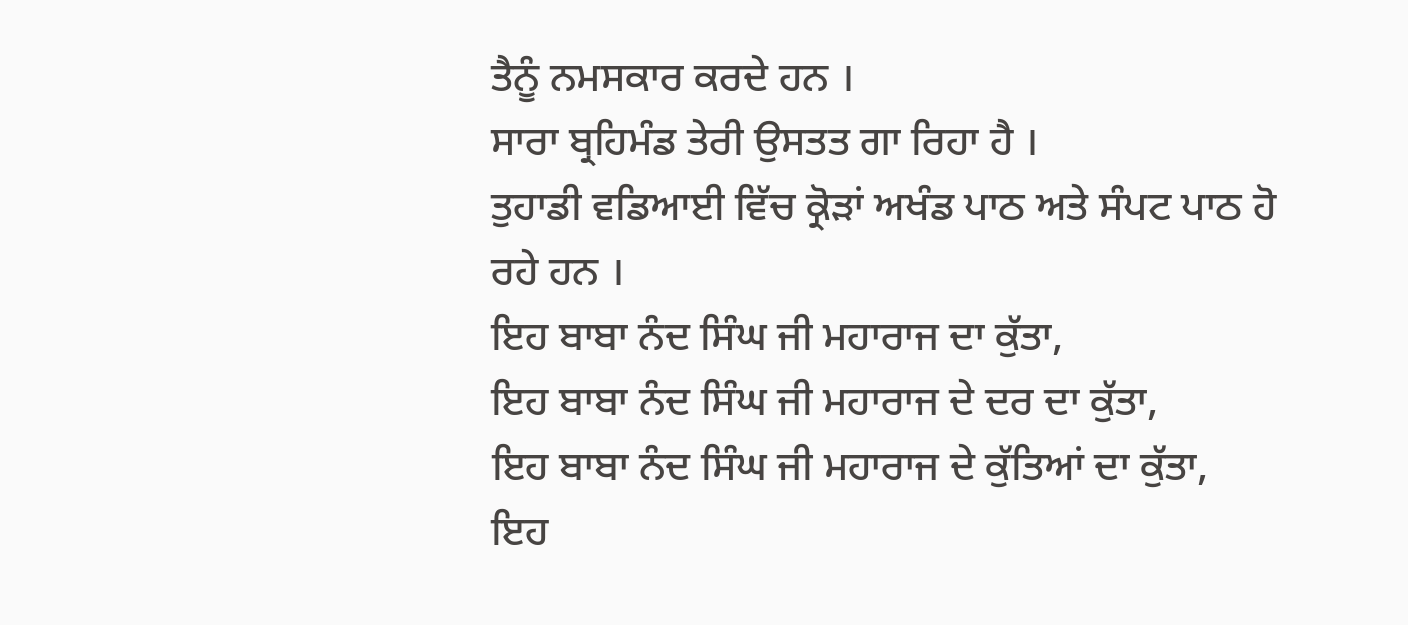ਤੈਨੂੰ ਨਮਸਕਾਰ ਕਰਦੇ ਹਨ ।
ਸਾਰਾ ਬ੍ਰਹਿਮੰਡ ਤੇਰੀ ਉਸਤਤ ਗਾ ਰਿਹਾ ਹੈ ।
ਤੁਹਾਡੀ ਵਡਿਆਈ ਵਿੱਚ ਕ੍ਰੋੜਾਂ ਅਖੰਡ ਪਾਠ ਅਤੇ ਸੰਪਟ ਪਾਠ ਹੋ ਰਹੇ ਹਨ ।
ਇਹ ਬਾਬਾ ਨੰਦ ਸਿੰਘ ਜੀ ਮਹਾਰਾਜ ਦਾ ਕੁੱਤਾ,
ਇਹ ਬਾਬਾ ਨੰਦ ਸਿੰਘ ਜੀ ਮਹਾਰਾਜ ਦੇ ਦਰ ਦਾ ਕੁੱਤਾ,
ਇਹ ਬਾਬਾ ਨੰਦ ਸਿੰਘ ਜੀ ਮਹਾਰਾਜ ਦੇ ਕੁੱਤਿਆਂ ਦਾ ਕੁੱਤਾ,
ਇਹ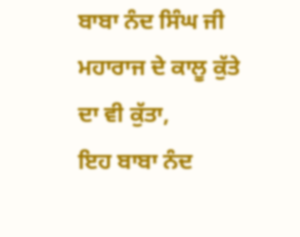ਬਾਬਾ ਨੰਦ ਸਿੰਘ ਜੀ ਮਹਾਰਾਜ ਦੇ ਕਾਲੂ ਕੁੱਤੇ ਦਾ ਵੀ ਕੁੱਤਾ,
ਇਹ ਬਾਬਾ ਨੰਦ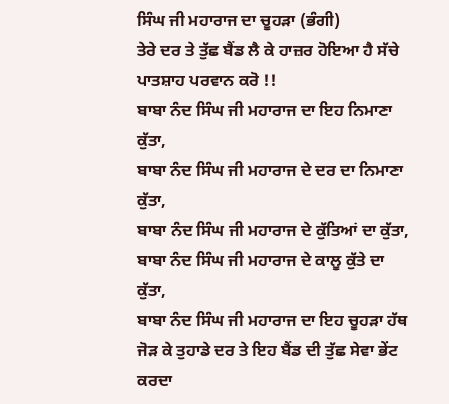ਸਿੰਘ ਜੀ ਮਹਾਰਾਜ ਦਾ ਚੂਹੜਾ (ਭੰਗੀ)
ਤੇਰੇ ਦਰ ਤੇ ਤੁੱਛ ਬੈਂਡ ਲੈ ਕੇ ਹਾਜ਼ਰ ਹੋਇਆ ਹੈ ਸੱਚੇ ਪਾਤਸ਼ਾਹ ਪਰਵਾਨ ਕਰੋ !!
ਬਾਬਾ ਨੰਦ ਸਿੰਘ ਜੀ ਮਹਾਰਾਜ ਦਾ ਇਹ ਨਿਮਾਣਾ ਕੁੱਤਾ,
ਬਾਬਾ ਨੰਦ ਸਿੰਘ ਜੀ ਮਹਾਰਾਜ ਦੇ ਦਰ ਦਾ ਨਿਮਾਣਾ ਕੁੱਤਾ,
ਬਾਬਾ ਨੰਦ ਸਿੰਘ ਜੀ ਮਹਾਰਾਜ ਦੇ ਕੁੱਤਿਆਂ ਦਾ ਕੁੱਤਾ,
ਬਾਬਾ ਨੰਦ ਸਿੰਘ ਜੀ ਮਹਾਰਾਜ ਦੇ ਕਾਲੂ ਕੁੱਤੇ ਦਾ ਕੁੱਤਾ,
ਬਾਬਾ ਨੰਦ ਸਿੰਘ ਜੀ ਮਹਾਰਾਜ ਦਾ ਇਹ ਚੂਹੜਾ ਹੱਥ ਜੋੜ ਕੇ ਤੁਹਾਡੇ ਦਰ ਤੇ ਇਹ ਬੈਂਡ ਦੀ ਤੁੱਛ ਸੇਵਾ ਭੇਂਟ ਕਰਦਾ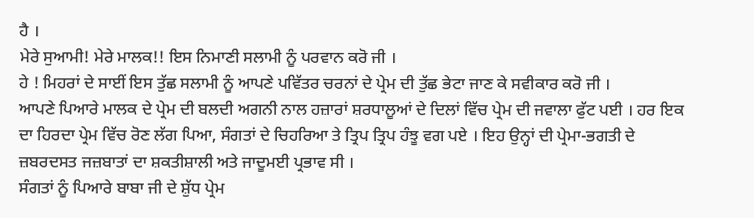ਹੈ ।
ਮੇਰੇ ਸੁਆਮੀ! ਮੇਰੇ ਮਾਲਕ!! ਇਸ ਨਿਮਾਣੀ ਸਲਾਮੀ ਨੂੰ ਪਰਵਾਨ ਕਰੋ ਜੀ ।
ਹੇ ! ਮਿਹਰਾਂ ਦੇ ਸਾਈਂ ਇਸ ਤੁੱਛ ਸਲਾਮੀ ਨੂੰ ਆਪਣੇ ਪਵਿੱਤਰ ਚਰਨਾਂ ਦੇ ਪ੍ਰੇਮ ਦੀ ਤੁੱਛ ਭੇਟਾ ਜਾਣ ਕੇ ਸਵੀਕਾਰ ਕਰੋ ਜੀ ।
ਆਪਣੇ ਪਿਆਰੇ ਮਾਲਕ ਦੇ ਪ੍ਰੇਮ ਦੀ ਬਲਦੀ ਅਗਨੀ ਨਾਲ ਹਜ਼ਾਰਾਂ ਸ਼ਰਧਾਲੂਆਂ ਦੇ ਦਿਲਾਂ ਵਿੱਚ ਪ੍ਰੇਮ ਦੀ ਜਵਾਲਾ ਫੁੱਟ ਪਈ । ਹਰ ਇਕ ਦਾ ਹਿਰਦਾ ਪ੍ਰੇਮ ਵਿੱਚ ਰੋਣ ਲੱਗ ਪਿਆ, ਸੰਗਤਾਂ ਦੇ ਚਿਹਰਿਆ ਤੇ ਤ੍ਰਿਪ ਤ੍ਰਿਪ ਹੰਝੂ ਵਗ ਪਏ । ਇਹ ਉਨ੍ਹਾਂ ਦੀ ਪ੍ਰੇਮਾ-ਭਗਤੀ ਦੇ ਜ਼ਬਰਦਸਤ ਜਜ਼ਬਾਤਾਂ ਦਾ ਸ਼ਕਤੀਸ਼ਾਲੀ ਅਤੇ ਜਾਦੂਮਈ ਪ੍ਰਭਾਵ ਸੀ ।
ਸੰਗਤਾਂ ਨੂੰ ਪਿਆਰੇ ਬਾਬਾ ਜੀ ਦੇ ਸ਼ੁੱਧ ਪ੍ਰੇਮ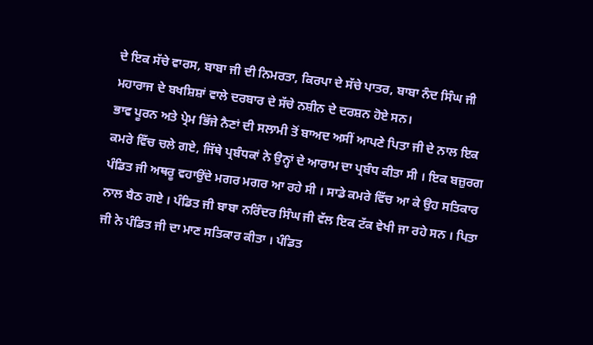ਦੇ ਇਕ ਸੱਚੇ ਵਾਰਸ, ਬਾਬਾ ਜੀ ਦੀ ਨਿਮਰਤਾ, ਕਿਰਪਾ ਦੇ ਸੱਚੇ ਪਾਤਰ, ਬਾਬਾ ਨੰਦ ਸਿੰਘ ਜੀ ਮਹਾਰਾਜ ਦੇ ਬਖਸ਼ਿਸ਼ਾਂ ਵਾਲੇ ਦਰਬਾਰ ਦੇ ਸੱਚੇ ਨਸ਼ੀਨ ਦੇ ਦਰਸ਼ਨ ਹੋਏ ਸਨ।
ਭਾਵ ਪੂਰਨ ਅਤੇ ਪ੍ਰੇਮ ਭਿੱਜੇ ਨੈਣਾਂ ਦੀ ਸਲਾਮੀ ਤੋਂ ਬਾਅਦ ਅਸੀਂ ਆਪਣੇ ਪਿਤਾ ਜੀ ਦੇ ਨਾਲ ਇਕ ਕਮਰੇ ਵਿੱਚ ਚਲੇ ਗਏ, ਜਿੱਥੇ ਪ੍ਰਬੰਧਕਾਂ ਨੇ ਉਨ੍ਹਾਂ ਦੇ ਆਰਾਮ ਦਾ ਪ੍ਰਬੰਧ ਕੀਤਾ ਸੀ । ਇਕ ਬਜ਼ੁਰਗ ਪੰਡਿਤ ਜੀ ਅਥਰੂ ਵਹਾਉਂਦੇ ਮਗਰ ਮਗਰ ਆ ਰਹੇ ਸੀ । ਸਾਡੇ ਕਮਰੇ ਵਿੱਚ ਆ ਕੇ ਉਹ ਸਤਿਕਾਰ ਨਾਲ ਬੈਠ ਗਏ । ਪੰਡਿਤ ਜੀ ਬਾਬਾ ਨਰਿੰਦਰ ਸਿੰਘ ਜੀ ਵੱਲ ਇਕ ਟੱਕ ਵੇਖੀ ਜਾ ਰਹੇ ਸਨ । ਪਿਤਾ ਜੀ ਨੇ ਪੰਡਿਤ ਜੀ ਦਾ ਮਾਣ ਸਤਿਕਾਰ ਕੀਤਾ । ਪੰਡਿਤ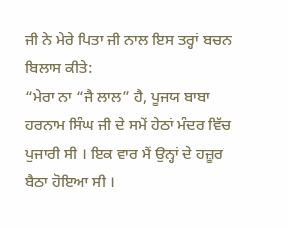ਜੀ ਨੇ ਮੇਰੇ ਪਿਤਾ ਜੀ ਨਾਲ ਇਸ ਤਰ੍ਹਾਂ ਬਚਨ ਬਿਲਾਸ ਕੀਤੇ:
“ਮੇਰਾ ਨਾ “ਜੈ ਲਾਲ” ਹੈ, ਪੂਜਯ ਬਾਬਾ ਹਰਨਾਮ ਸਿੰਘ ਜੀ ਦੇ ਸਮੇਂ ਹੇਠਾਂ ਮੰਦਰ ਵਿੱਚ ਪੁਜਾਰੀ ਸੀ । ਇਕ ਵਾਰ ਮੈਂ ਉਨ੍ਹਾਂ ਦੇ ਹਜ਼ੂਰ ਬੈਠਾ ਹੋਇਆ ਸੀ ।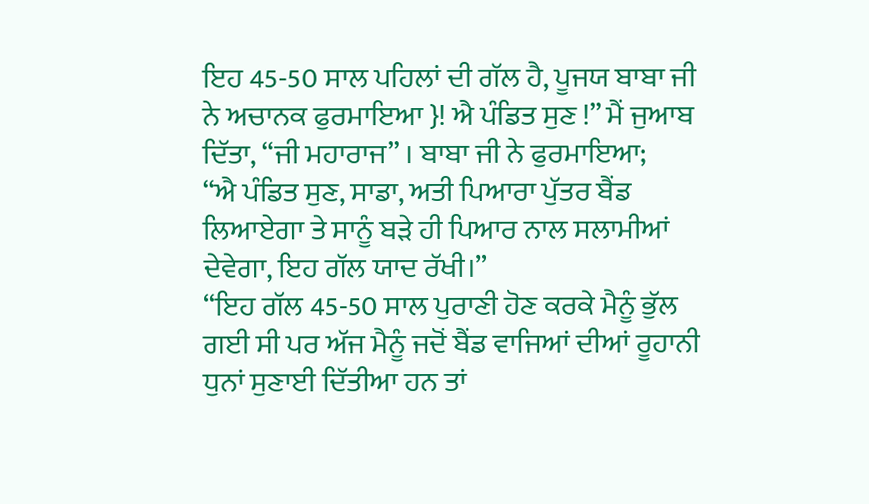ਇਹ 45-50 ਸਾਲ ਪਹਿਲਾਂ ਦੀ ਗੱਲ ਹੈ, ਪੂਜਯ ਬਾਬਾ ਜੀ ਨੇ ਅਚਾਨਕ ਫੁਰਮਾਇਆ }! ਐ ਪੰਡਿਤ ਸੁਣ !” ਮੈਂ ਜੁਆਬ ਦਿੱਤਾ, “ਜੀ ਮਹਾਰਾਜ” । ਬਾਬਾ ਜੀ ਨੇ ਫੁਰਮਾਇਆ;
“ਐ ਪੰਡਿਤ ਸੁਣ, ਸਾਡਾ, ਅਤੀ ਪਿਆਰਾ ਪੁੱਤਰ ਬੈਂਡ ਲਿਆਏਗਾ ਤੇ ਸਾਨੂੰ ਬੜੇ ਹੀ ਪਿਆਰ ਨਾਲ ਸਲਾਮੀਆਂ ਦੇਵੇਗਾ, ਇਹ ਗੱਲ ਯਾਦ ਰੱਖੀ।”
“ਇਹ ਗੱਲ 45-50 ਸਾਲ ਪੁਰਾਣੀ ਹੋਣ ਕਰਕੇ ਮੈਨੂੰ ਭੁੱਲ ਗਈ ਸੀ ਪਰ ਅੱਜ ਮੈਨੂੰ ਜਦੋਂ ਬੈਂਡ ਵਾਜਿਆਂ ਦੀਆਂ ਰੂਹਾਨੀ ਧੁਨਾਂ ਸੁਣਾਈ ਦਿੱਤੀਆ ਹਨ ਤਾਂ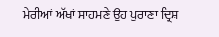ਮੇਰੀਆਂ ਅੱਖਾਂ ਸਾਹਮਣੇ ਉਹ ਪੁਰਾਣਾ ਦ੍ਰਿਸ਼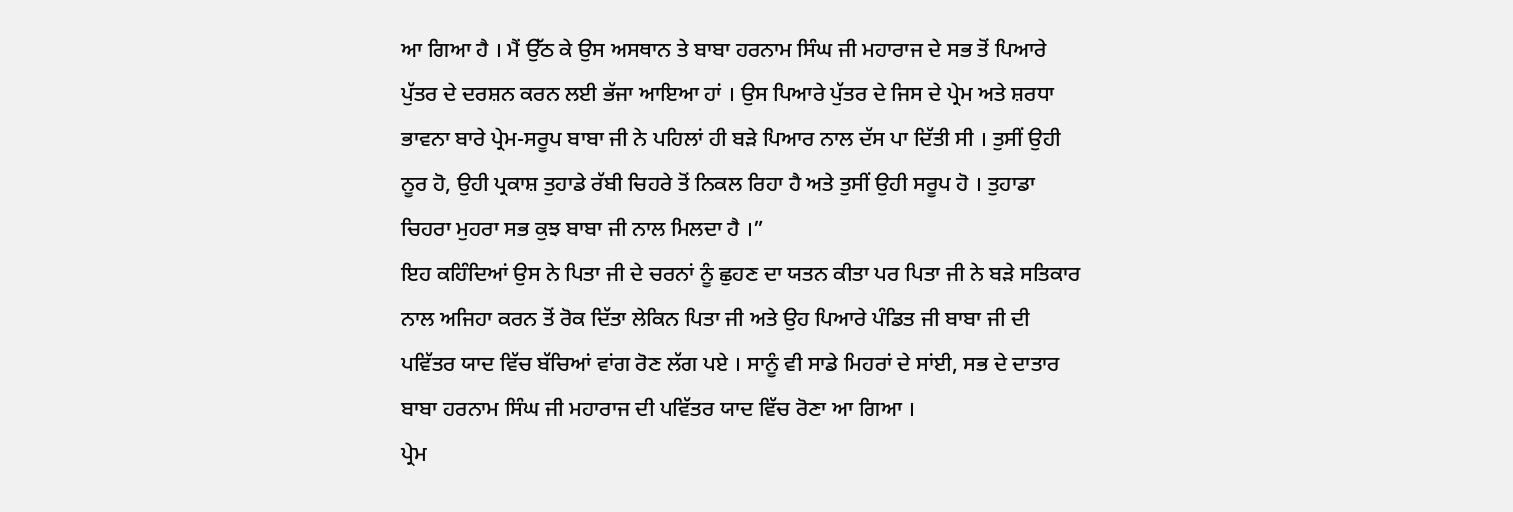ਆ ਗਿਆ ਹੈ । ਮੈਂ ਉੱਠ ਕੇ ਉਸ ਅਸਥਾਨ ਤੇ ਬਾਬਾ ਹਰਨਾਮ ਸਿੰਘ ਜੀ ਮਹਾਰਾਜ ਦੇ ਸਭ ਤੋਂ ਪਿਆਰੇ ਪੁੱਤਰ ਦੇ ਦਰਸ਼ਨ ਕਰਨ ਲਈ ਭੱਜਾ ਆਇਆ ਹਾਂ । ਉਸ ਪਿਆਰੇ ਪੁੱਤਰ ਦੇ ਜਿਸ ਦੇ ਪ੍ਰੇਮ ਅਤੇ ਸ਼ਰਧਾ ਭਾਵਨਾ ਬਾਰੇ ਪ੍ਰੇਮ-ਸਰੂਪ ਬਾਬਾ ਜੀ ਨੇ ਪਹਿਲਾਂ ਹੀ ਬੜੇ ਪਿਆਰ ਨਾਲ ਦੱਸ ਪਾ ਦਿੱਤੀ ਸੀ । ਤੁਸੀਂ ਉਹੀ ਨੂਰ ਹੋ, ਉਹੀ ਪ੍ਰਕਾਸ਼ ਤੁਹਾਡੇ ਰੱਬੀ ਚਿਹਰੇ ਤੋਂ ਨਿਕਲ ਰਿਹਾ ਹੈ ਅਤੇ ਤੁਸੀਂ ਉਹੀ ਸਰੂਪ ਹੋ । ਤੁਹਾਡਾ ਚਿਹਰਾ ਮੁਹਰਾ ਸਭ ਕੁਝ ਬਾਬਾ ਜੀ ਨਾਲ ਮਿਲਦਾ ਹੈ ।”
ਇਹ ਕਹਿੰਦਿਆਂ ਉਸ ਨੇ ਪਿਤਾ ਜੀ ਦੇ ਚਰਨਾਂ ਨੂੰ ਛੁਹਣ ਦਾ ਯਤਨ ਕੀਤਾ ਪਰ ਪਿਤਾ ਜੀ ਨੇ ਬੜੇ ਸਤਿਕਾਰ ਨਾਲ ਅਜਿਹਾ ਕਰਨ ਤੋਂ ਰੋਕ ਦਿੱਤਾ ਲੇਕਿਨ ਪਿਤਾ ਜੀ ਅਤੇ ਉਹ ਪਿਆਰੇ ਪੰਡਿਤ ਜੀ ਬਾਬਾ ਜੀ ਦੀ ਪਵਿੱਤਰ ਯਾਦ ਵਿੱਚ ਬੱਚਿਆਂ ਵਾਂਗ ਰੋਣ ਲੱਗ ਪਏ । ਸਾਨੂੰ ਵੀ ਸਾਡੇ ਮਿਹਰਾਂ ਦੇ ਸਾਂਈ, ਸਭ ਦੇ ਦਾਤਾਰ ਬਾਬਾ ਹਰਨਾਮ ਸਿੰਘ ਜੀ ਮਹਾਰਾਜ ਦੀ ਪਵਿੱਤਰ ਯਾਦ ਵਿੱਚ ਰੋਣਾ ਆ ਗਿਆ ।
ਪ੍ਰੇਮ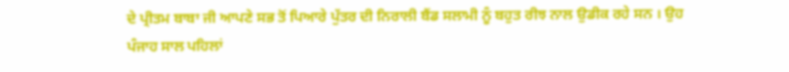ਦੇ ਪ੍ਰੀਤਮ ਬਾਬਾ ਜੀ ਆਪਣੇ ਸਭ ਤੋਂ ਪਿਆਰੇ ਪੁੱਤਰ ਦੀ ਨਿਰਾਲੀ ਬੈਂਡ ਸਲਾਮੀ ਨੂੰ ਬਹੁਤ ਰੀਝ ਨਾਲ ਉਡੀਕ ਰਹੇ ਸਨ । ਉਹ ਪੰਜਾਹ ਸਾਲ ਪਹਿਲਾਂ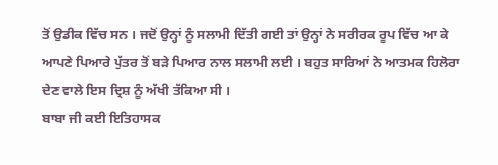ਤੋਂ ਉਡੀਕ ਵਿੱਚ ਸਨ । ਜਦੋਂ ਉਨ੍ਹਾਂ ਨੂੰ ਸਲਾਮੀ ਦਿੱਤੀ ਗਈ ਤਾਂ ਉਨ੍ਹਾਂ ਨੇ ਸਰੀਰਕ ਰੂਪ ਵਿੱਚ ਆ ਕੇ ਆਪਣੇ ਪਿਆਰੇ ਪੁੱਤਰ ਤੋਂ ਬੜੇ ਪਿਆਰ ਨਾਲ ਸਲਾਮੀ ਲਈ । ਬਹੁਤ ਸਾਰਿਆਂ ਨੇ ਆਤਮਕ ਹਿਲੋਰਾ ਦੇਣ ਵਾਲੇ ਇਸ ਦ੍ਰਿਸ਼ ਨੂੰ ਅੱਖੀ ਤੱਕਿਆ ਸੀ ।
ਬਾਬਾ ਜੀ ਕਈ ਇਤਿਹਾਸਕ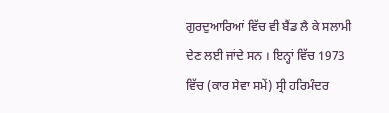ਗੁਰਦੁਆਰਿਆਂ ਵਿੱਚ ਵੀ ਬੈਂਡ ਲੈ ਕੇ ਸਲਾਮੀ ਦੇਣ ਲਈ ਜਾਂਦੇ ਸਨ । ਇਨ੍ਹਾਂ ਵਿੱਚ 1973 ਵਿੱਚ (ਕਾਰ ਸੇਵਾ ਸਮੇਂ) ਸ੍ਰੀ ਹਰਿਮੰਦਰ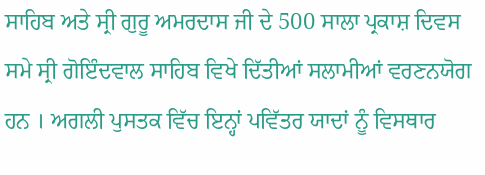ਸਾਹਿਬ ਅਤੇ ਸ੍ਰੀ ਗੁਰੂ ਅਮਰਦਾਸ ਜੀ ਦੇ 500 ਸਾਲਾ ਪ੍ਰਕਾਸ਼ ਦਿਵਸ ਸਮੇ ਸ੍ਰੀ ਗੋਇੰਦਵਾਲ ਸਾਹਿਬ ਵਿਖੇ ਦਿੱਤੀਆਂ ਸਲਾਮੀਆਂ ਵਰਣਨਯੋਗ ਹਨ । ਅਗਲੀ ਪੁਸਤਕ ਵਿੱਚ ਇਨ੍ਹਾਂ ਪਵਿੱਤਰ ਯਾਦਾਂ ਨੂੰ ਵਿਸਥਾਰ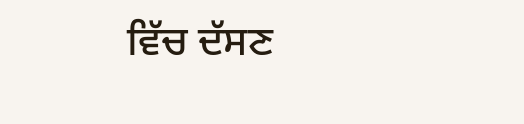ਵਿੱਚ ਦੱਸਣ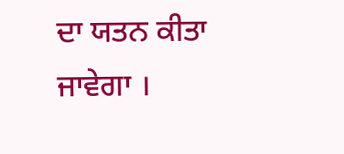ਦਾ ਯਤਨ ਕੀਤਾ ਜਾਵੇਗਾ ।